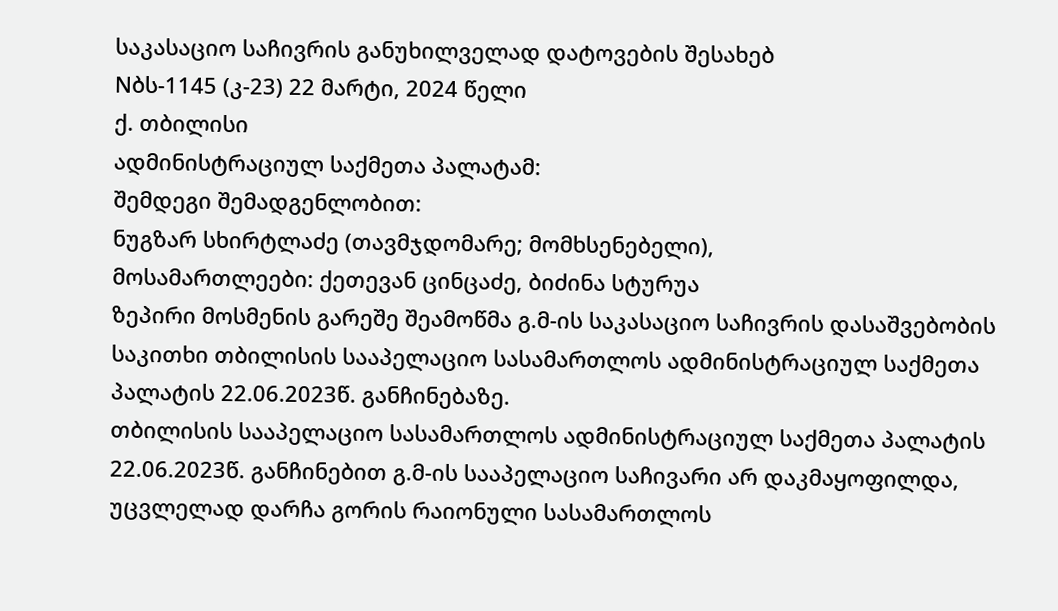საკასაციო საჩივრის განუხილველად დატოვების შესახებ
Nბს-1145 (კ-23) 22 მარტი, 2024 წელი
ქ. თბილისი
ადმინისტრაციულ საქმეთა პალატამ:
შემდეგი შემადგენლობით:
ნუგზარ სხირტლაძე (თავმჯდომარე; მომხსენებელი),
მოსამართლეები: ქეთევან ცინცაძე, ბიძინა სტურუა
ზეპირი მოსმენის გარეშე შეამოწმა გ.მ-ის საკასაციო საჩივრის დასაშვებობის საკითხი თბილისის სააპელაციო სასამართლოს ადმინისტრაციულ საქმეთა პალატის 22.06.2023წ. განჩინებაზე.
თბილისის სააპელაციო სასამართლოს ადმინისტრაციულ საქმეთა პალატის 22.06.2023წ. განჩინებით გ.მ-ის სააპელაციო საჩივარი არ დაკმაყოფილდა, უცვლელად დარჩა გორის რაიონული სასამართლოს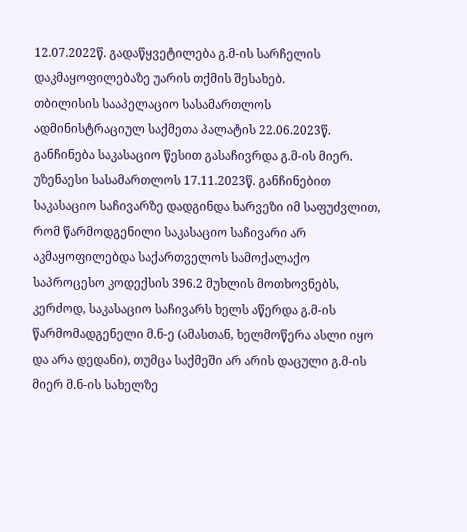12.07.2022წ. გადაწყვეტილება გ.მ-ის სარჩელის დაკმაყოფილებაზე უარის თქმის შესახებ.
თბილისის სააპელაციო სასამართლოს ადმინისტრაციულ საქმეთა პალატის 22.06.2023წ. განჩინება საკასაციო წესით გასაჩივრდა გ.მ-ის მიერ.
უზენაესი სასამართლოს 17.11.2023წ. განჩინებით საკასაციო საჩივარზე დადგინდა ხარვეზი იმ საფუძვლით, რომ წარმოდგენილი საკასაციო საჩივარი არ აკმაყოფილებდა საქართველოს სამოქალაქო საპროცესო კოდექსის 396.2 მუხლის მოთხოვნებს, კერძოდ, საკასაციო საჩივარს ხელს აწერდა გ.მ-ის წარმომადგენელი მ.ნ-ე (ამასთან, ხელმოწერა ასლი იყო და არა დედანი), თუმცა საქმეში არ არის დაცული გ.მ-ის მიერ მ.ნ-ის სახელზე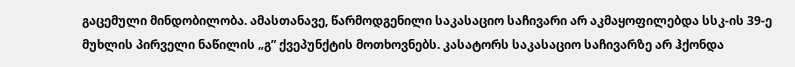გაცემული მინდობილობა. ამასთანავე, წარმოდგენილი საკასაციო საჩივარი არ აკმაყოფილებდა სსკ-ის 39-ე მუხლის პირველი ნაწილის „გ” ქვეპუნქტის მოთხოვნებს. კასატორს საკასაციო საჩივარზე არ ჰქონდა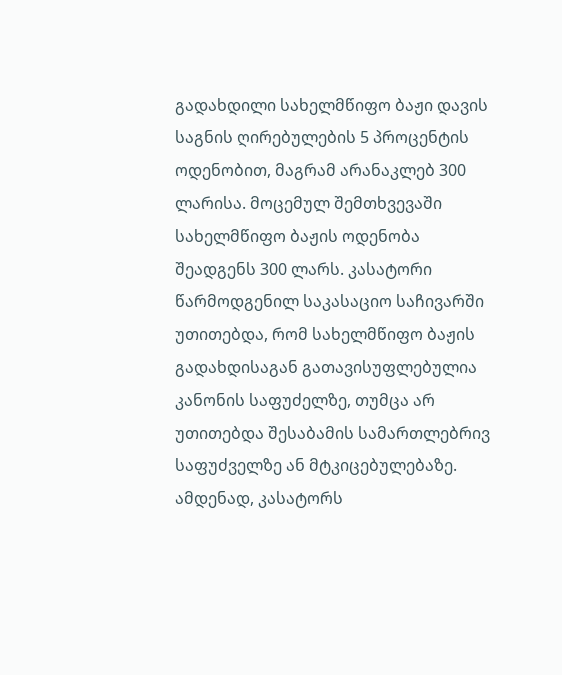გადახდილი სახელმწიფო ბაჟი დავის საგნის ღირებულების 5 პროცენტის ოდენობით, მაგრამ არანაკლებ 300 ლარისა. მოცემულ შემთხვევაში სახელმწიფო ბაჟის ოდენობა შეადგენს 300 ლარს. კასატორი წარმოდგენილ საკასაციო საჩივარში უთითებდა, რომ სახელმწიფო ბაჟის გადახდისაგან გათავისუფლებულია კანონის საფუძელზე, თუმცა არ უთითებდა შესაბამის სამართლებრივ საფუძველზე ან მტკიცებულებაზე. ამდენად, კასატორს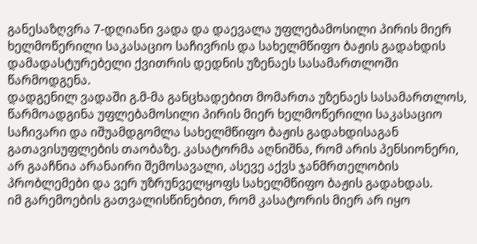განესაზღვრა 7-დღიანი ვადა და დაევალა უფლებამოსილი პირის მიერ ხელმოწერილი საკასაციო საჩივრის და სახელმწიფო ბაჟის გადახდის დამადასტურებელი ქვითრის დედნის უზენაეს სასამართლოში წარმოდგენა.
დადგენილ ვადაში გ.მ-მა განცხადებით მომართა უზენაეს სასამართლოს, წარმოადგინა უფლებამოსილი პირის მიერ ხელმოწერილი საკასაციო საჩივარი და იშუამდგომლა სახელმწიფო ბაჟის გადახდისაგან გათავისუფლების თაობაზე. კასატორმა აღნიშნა, რომ არის პენსიონერი, არ გააჩნია არანაირი შემოსავალი, ასევე აქვს ჯანმრთელობის პრობლემები და ვერ უზრუნველყოფს სახელმწიფო ბაჟის გადახდას.
იმ გარემოების გათვალისწინებით, რომ კასატორის მიერ არ იყო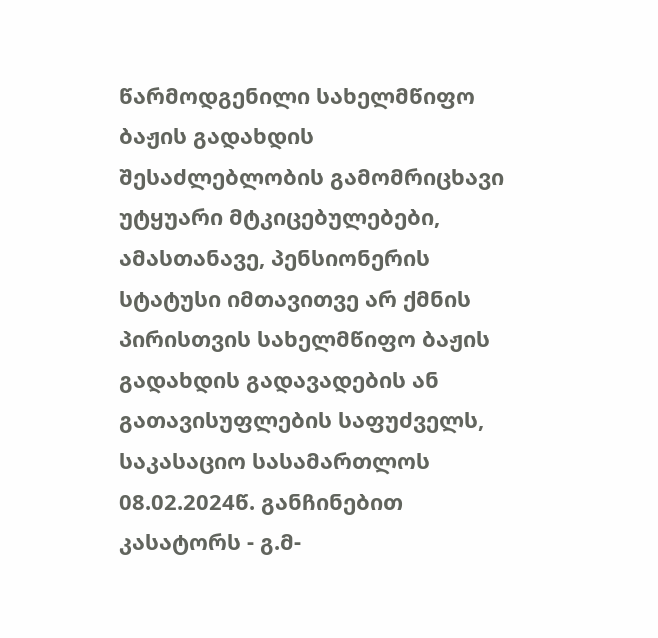წარმოდგენილი სახელმწიფო ბაჟის გადახდის შესაძლებლობის გამომრიცხავი უტყუარი მტკიცებულებები, ამასთანავე, პენსიონერის სტატუსი იმთავითვე არ ქმნის პირისთვის სახელმწიფო ბაჟის გადახდის გადავადების ან გათავისუფლების საფუძველს, საკასაციო სასამართლოს 08.02.2024წ. განჩინებით კასატორს - გ.მ-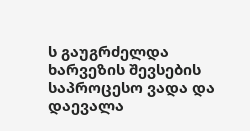ს გაუგრძელდა ხარვეზის შევსების საპროცესო ვადა და დაევალა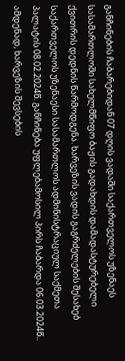განჩინების ჩაბარებიდან 07 დღის ვადაში საქართველოს უზენაეს სასამართლოში სახელმწიფო ბაჟის გადახდის დამადასტურებელი ქვითრის დედნის წარმოდგენა. ხარვეზის ვადის გაგრძელების შესახებ საქართველოს უზენაესი სასამართლოს ადმინისტრაციულ საქმეთა პალატის 08.02.2024წ. განჩინება უფლებამოსილ პირს ჩაბარდა 06.03.2024წ.. ამდენად, ხარვეზის შევსების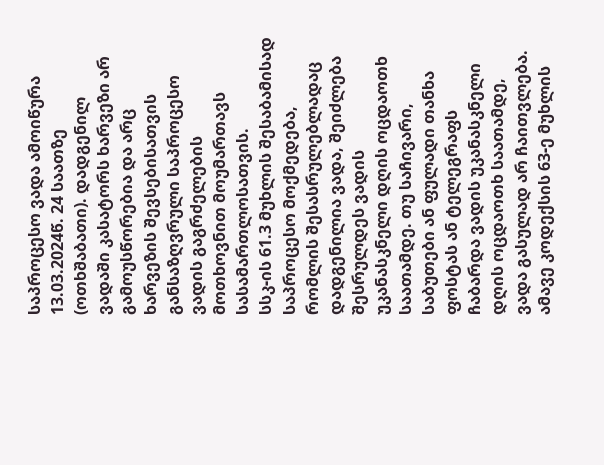საპროცესო ვადა ამოიწურა 13.03.2024წ. 24 საათზე (ოთხშაბათი). დადგენილ ვადაში კასატორს ხარვეზი არ გამოუსწორებია და არც ხარვეზის შევსებისათვის განსაზღვრული საპროცესო ვადის გაგრძელების მოთხოვნით მოუმართავს სასამართლოსათვის.
სსკ-ის 61.3 მუხლის შესაბამისად საპროცესო მოქმედება, რომლის შესასრულებლადაც დადგენილია ვადა, შეიძლება შესრულდეს ვადის უკანასკნელი დღის ოცდაოთხ საათამდე. თუ საჩივარი, საბუთები ან ფულადი თანხა ფოსტას ან ტელეგრაფს ჩაბარდა ვადის უკანასკნელი დღის ოცდაოთხ საათამდე, ვადა გასულად არ ჩაითვლება. ამავე კოდექსის 63-ე მუხლის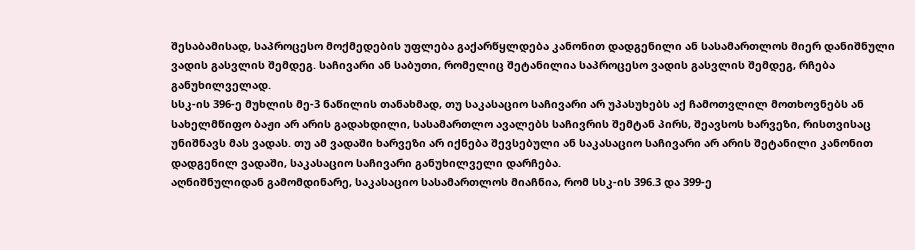შესაბამისად, საპროცესო მოქმედების უფლება გაქარწყლდება კანონით დადგენილი ან სასამართლოს მიერ დანიშნული ვადის გასვლის შემდეგ. საჩივარი ან საბუთი, რომელიც შეტანილია საპროცესო ვადის გასვლის შემდეგ, რჩება განუხილველად.
სსკ-ის 396-ე მუხლის მე-3 ნაწილის თანახმად, თუ საკასაციო საჩივარი არ უპასუხებს აქ ჩამოთვლილ მოთხოვნებს ან სახელმწიფო ბაჟი არ არის გადახდილი, სასამართლო ავალებს საჩივრის შემტან პირს, შეავსოს ხარვეზი, რისთვისაც უნიშნავს მას ვადას. თუ ამ ვადაში ხარვეზი არ იქნება შევსებული ან საკასაციო საჩივარი არ არის შეტანილი კანონით დადგენილ ვადაში, საკასაციო საჩივარი განუხილველი დარჩება.
აღნიშნულიდან გამომდინარე, საკასაციო სასამართლოს მიაჩნია, რომ სსკ-ის 396.3 და 399-ე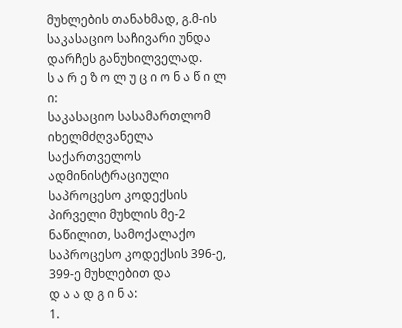მუხლების თანახმად, გ.მ-ის საკასაციო საჩივარი უნდა დარჩეს განუხილველად.
ს ა რ ე ზ ო ლ უ ც ი ო ნ ა წ ი ლ ი:
საკასაციო სასამართლომ იხელმძღვანელა საქართველოს ადმინისტრაციული საპროცესო კოდექსის პირველი მუხლის მე-2 ნაწილით, სამოქალაქო საპროცესო კოდექსის 396-ე, 399-ე მუხლებით და
დ ა ა დ გ ი ნ ა:
1.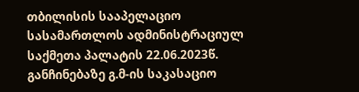თბილისის სააპელაციო სასამართლოს ადმინისტრაციულ საქმეთა პალატის 22.06.2023წ. განჩინებაზე გ.მ-ის საკასაციო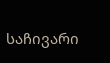საჩივარი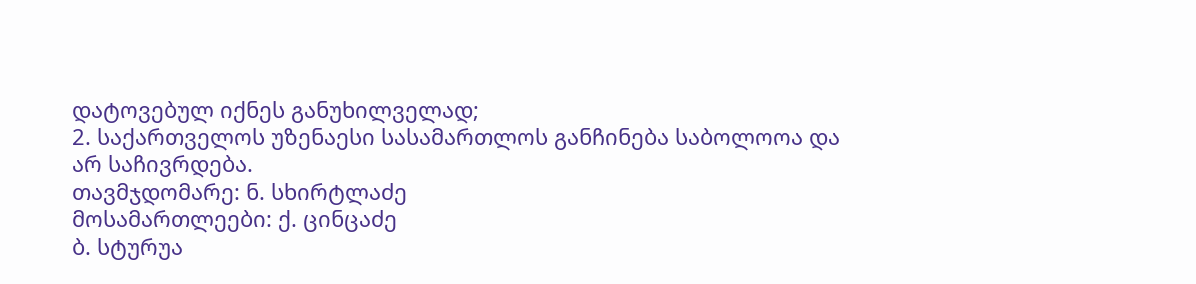დატოვებულ იქნეს განუხილველად;
2. საქართველოს უზენაესი სასამართლოს განჩინება საბოლოოა და არ საჩივრდება.
თავმჯდომარე: ნ. სხირტლაძე
მოსამართლეები: ქ. ცინცაძე
ბ. სტურუა